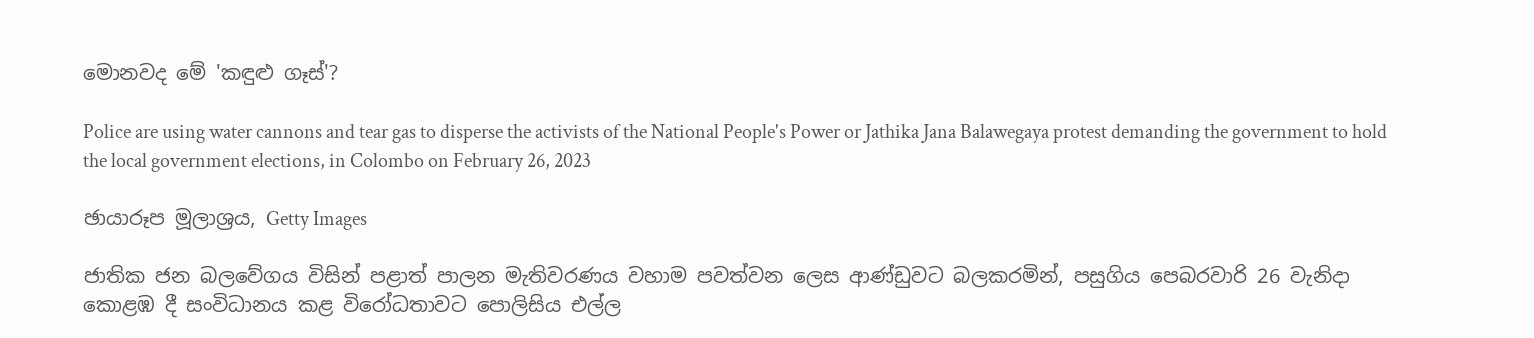මොනවද මේ 'කඳුළු ගෑස්'?

Police are using water cannons and tear gas to disperse the activists of the National People's Power or Jathika Jana Balawegaya protest demanding the government to hold the local government elections, in Colombo on February 26, 2023

ඡායාරූප මූලාශ්‍රය, Getty Images

ජාතික ජන බලවේගය විසින් පළාත් පාලන මැතිවරණය වහාම පවත්වන ලෙස ආණ්ඩුවට බලකරමින්, පසුගිය පෙබරවාරි 26 වැනිදා කොළඹ දී සංවිධානය කළ විරෝධතාවට පොලිසිය එල්ල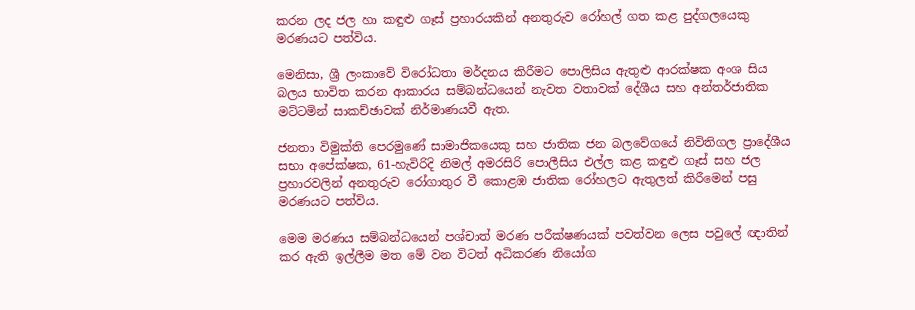කරන ලද ජල හා කඳුළු ගෑස් ප්‍රහාරයකින් අනතුරුව රෝහල් ගත කළ පුද්ගලයෙකු මරණයට පත්විය.

මෙනිසා, ශ්‍රී ලංකාවේ විරෝධතා මර්දනය කිරීමට පොලිසිය ඇතුළු ආරක්ෂක අංශ සිය බලය භාවිත කරන ආකාරය සම්බන්ධයෙන් නැවත වතාවක් දේශීය සහ අන්තර්ජාතික මට්ටමින් සාකච්ඡාවක් නිර්මාණයවී ඇත.

ජනතා විමුක්ති පෙරමුණේ සාමාජිකයෙකු සහ ජාතික ජන බලවේගයේ නිවිතිගල ප්‍රාදේශීය සභා අපේක්ෂක, 61-හැවිරිදි නිමල් අමරසිරි පොලීසිය එල්ල කළ කඳුළු ගෑස් සහ ජල ප්‍රහාරවලින් අනතුරුව රෝගාතුර වී කොළඹ ජාතික රෝහලට ඇතුලත් කිරීමෙන් පසු මරණයට පත්විය.

මෙම මරණය සම්බන්ධයෙන් පශ්චාත් මරණ පරීක්ෂණයක් පවත්වන ලෙස පවුලේ ඥාතින් කර ඇති ඉල්ලීම මත මේ වන විටත් අධිකරණ නියෝග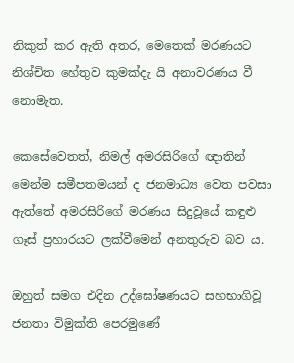නිකුත් කර ඇති අතර, මෙතෙක් මරණයට නිශ්චිත හේතුව කුමක්දැ යි අනාවරණය වී නොමැත.

කෙසේවෙතත්, නිමල් අමරසිරිගේ ඥාතින් මෙන්ම සමීපතමයන් ද ජනමාධ්‍ය වෙත පවසා ඇත්තේ අමරසිරිගේ මරණය සිදුවූයේ කඳුළු ගෑස් ප්‍රහාරයට ලක්වීමෙන් අනතුරුව බව ය.

ඔහුත් සමග එදින උද්ඝෝෂණයට සහභාගිවූ ජනතා විමුක්ති පෙරමුණේ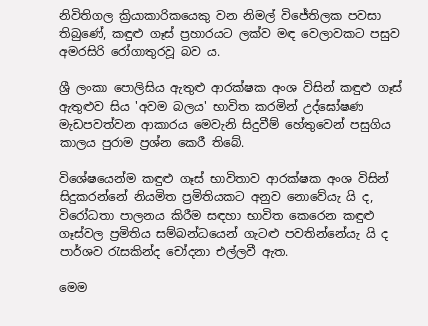නිවිතිගල ක්‍රියාකාරිකයෙකු වන නිමල් විජේතිලක පවසා තිබුණේ, කඳුළු ගෑස් ප්‍රහාරයට ලක්ව මඳ වෙලාවකට පසුව අමරසිරි රෝගාතුරවූ බව ය.

ශ්‍රී ලංකා පොලිසිය ඇතුළු ආරක්ෂක අංශ විසින් කඳුළු ගෑස් ඇතුළුව සිය 'අවම බලය' භාවිත කරමින් උද්ඝෝෂණ මැඩපවත්වන ආකාරය මෙවැනි සිදුවීම් හේතුවෙන් පසුගිය කාලය පුරාම ප්‍රශ්න කෙරී තිබේ.

විශේෂයෙන්ම කඳුළු ගෑස් භාවිතාව ආරක්ෂක අංශ විසින් සිදුකරන්නේ නියමිත ප්‍රමිතියකට අනුව නොවේයැ යි ද, විරෝධතා පාලනය කිරීම සඳහා භාවිත කෙරෙන කඳුළු ගෑස්වල ප්‍රමිතිය සම්බන්ධයෙන් ගැටළු පවතින්නේයැ යි ද පාර්ශව රැසකින්ද චෝදනා එල්ලවී ඇත.

මෙම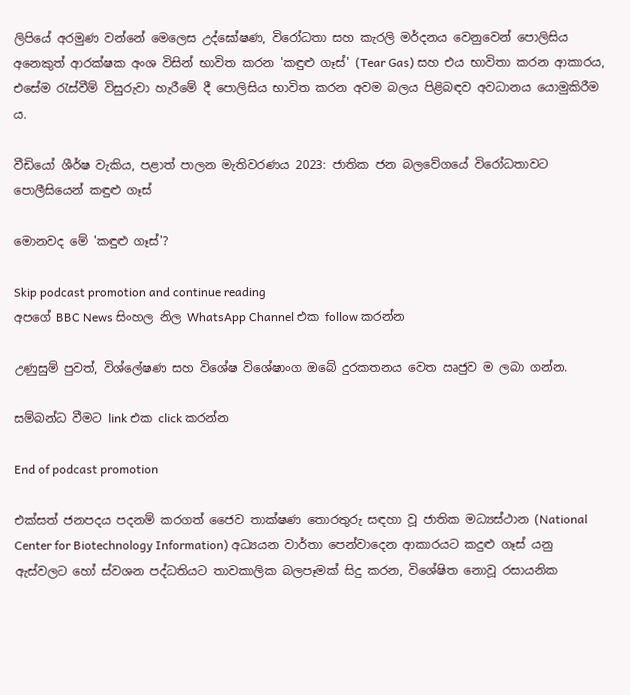ලිපියේ අරමුණ වන්නේ මෙලෙස උද්ඝෝෂණ, විරෝධතා සහ කැරලි මර්දනය වෙනුවෙන් පොලිසිය අනෙකුත් ආරක්ෂක අංශ විසින් භාවිත කරන 'කඳුළු ගෑස්' (Tear Gas) සහ එය භාවිතා කරන ආකාරය, එසේම රැස්වීම් විසුරුවා හැරීමේ දී පොලිසිය භාවිත කරන අවම බලය පිළිබඳව අවධානය යොමුකිරීම ය.

වීඩියෝ ශීර්ෂ වැකිය, පළාත් පාලන මැතිවරණය 2023: ජාතික ජන බලවේගයේ විරෝධතාවට පොලීසියෙන් කඳුළු ගෑස්

මොනවද මේ 'කඳුළු ගෑස්'?

Skip podcast promotion and continue reading
අපගේ BBC News සිංහල නිල WhatsApp Channel එක follow කරන්න

උණුසුම් පුවත්, විශ්ලේෂණ සහ විශේෂ විශේෂාංග ඔබේ දුරකතනය වෙත ඍජුව ම ලබා ගන්න.

සම්බන්ධ වීමට link එක click කරන්න

End of podcast promotion

එක්සත් ජනපදය පදනම් කරගත් ජෛව තාක්ෂණ තොරතුරු සඳහා වූ ජාතික මධ්‍යස්ථාන (National Center for Biotechnology Information) අධ්‍යයන වාර්තා පෙන්වාදෙන ආකාරයට කදුළු ගෑස් යනු ඇස්වලට හෝ ස්වශන පද්ධතියට තාවකාලික බලපෑමක් සිදු කරන, විශේෂිත නොවූ රසායනික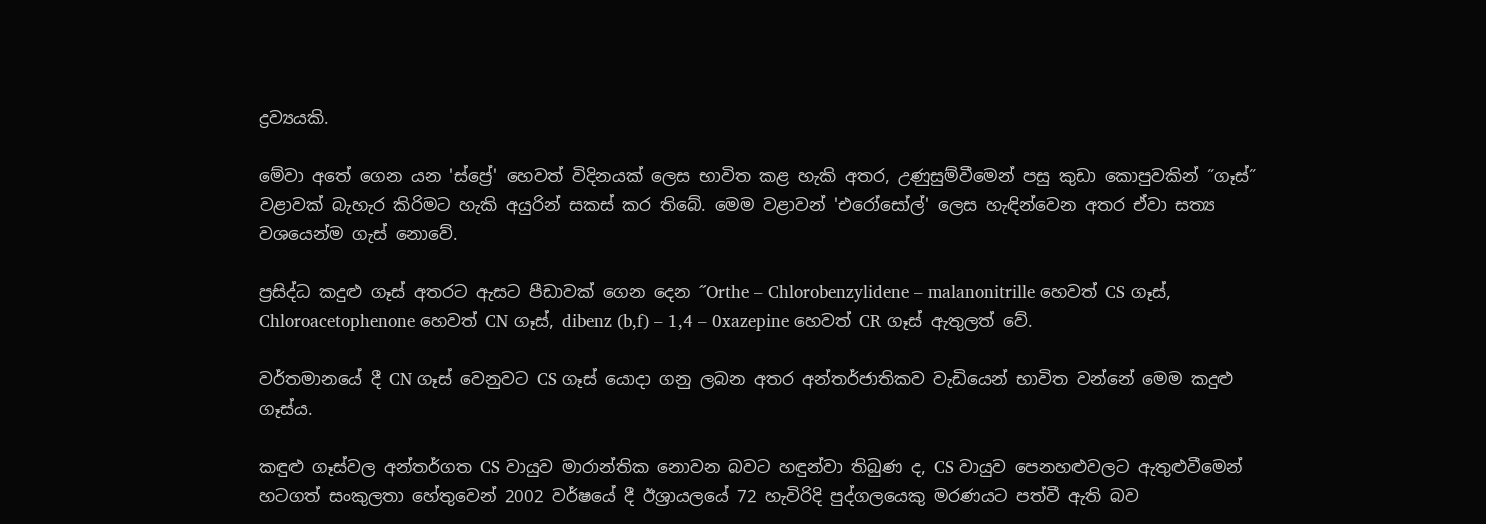ද්‍රව්‍යයකි.

මේවා අතේ ගෙන යන 'ස්ප්‍රේ' හෙවත් විදිනයක් ලෙස භාවිත කළ හැකි අතර, උණුසුම්වීමෙන් පසු කුඩා කොපුවකින් ˝ගෑස්˝ වළාවක් බැහැර කිරිමට හැකි අයුරින් සකස් කර තිබේ. මෙම වළාවන් 'එරෝසෝල්' ලෙස හැඳින්වෙන අතර ඒවා සත්‍ය වශයෙන්ම ගැස් නොවේ.

ප්‍රසිද්ධ කදුළු ගෑස් අතරට ඇසට පීඩාවක් ගෙන දෙන ˝Orthe – Chlorobenzylidene – malanonitrille හෙවත් CS ගෑස්, Chloroacetophenone හෙවත් CN ගෑස්, dibenz (b,f) – 1,4 – 0xazepine හෙවත් CR ගෑස් ඇතුලත් වේ.

වර්තමානයේ දී CN ගෑස් වෙනුවට CS ගෑස් යොදා ගනු ලබන අතර අන්තර්ජාතිකව වැඩියෙන් භාවිත වන්නේ මෙම කදුළු ගෑස්ය.

කඳුළු ගෑස්වල අන්තර්ගත CS වායුව මාරාන්තික නොවන බවට හඳුන්වා තිබුණ ද, CS වායුව පෙනහළුවලට ඇතුළුවීමෙන් හටගත් සංකුලතා හේතුවෙන් 2002 වර්ෂයේ දී ඊශ්‍රායලයේ 72 හැවිරිදි පුද්ගලයෙකු මරණයට පත්වී ඇති බව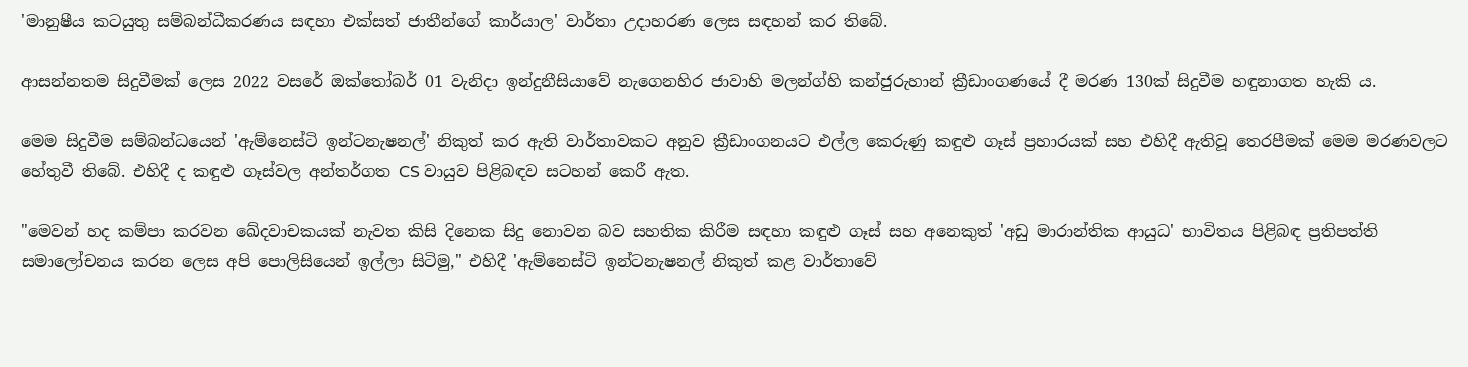'මානුෂීය කටයුතු සම්බන්ධීකරණය සඳහා එක්සත් ජාතීන්ගේ කාර්යාල' වාර්තා උදාහරණ ලෙස සඳහන් කර තිබේ.

ආසන්නතම සිදුවීමක් ලෙස 2022 වසරේ ඔක්තෝබර් 01 වැනිදා ඉන්දුනීසියාවේ නැගෙනහිර ජාවාහි මලන්ග්හි කන්ජුරුහාන් ක්‍රීඩාංගණයේ දී මරණ 130ක් සිදුවීම හඳුනාගත හැකි ය.

මෙම සිදුවීම සම්බන්ධයෙන් 'ඇම්නෙස්ටි ඉන්ටනැෂනල්' නිකුත් කර ඇති වාර්තාවකට අනුව ක්‍රීඩාංගනයට එල්ල කෙරුණු කඳුළු ගෑස් ප්‍රහාරයක් සහ එහිදී ඇතිවූ තෙරපීමක් මෙම මරණවලට හේතුවී තිබේ. එහිදී ද කඳුළු ගෑස්වල අන්තර්ගත CS වායුව පිළිබඳව සටහන් කෙරී ඇත.

"මෙවන් හද කම්පා කරවන ඛේදවාචකයක් නැවත කිසි දිනෙක සිදු නොවන බව සහතික කිරීම සඳහා කඳුළු ගෑස් සහ අනෙකුත් 'අඩු මාරාන්තික ආයුධ' භාවිතය පිළිබඳ ප්‍රතිපත්ති සමාලෝචනය කරන ලෙස අපි පොලිසියෙන් ඉල්ලා සිටිමු," එහිදී 'ඇම්නෙස්ටි ඉන්ටනැෂනල් නිකුත් කළ වාර්තාවේ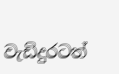වැඩිදුරටත්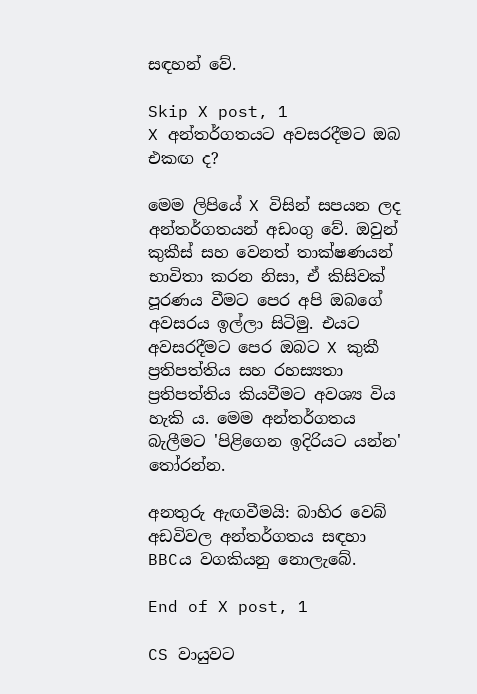සඳහන් වේ.

Skip X post, 1
X අන්තර්ගතයට අවසරදීමට ඔබ එකඟ ද?

මෙම ලිපියේ X විසින් සපයන ලද අන්තර්ගතයන් අඩංගු වේ. ඔවුන් කුකීස් සහ වෙනත් තාක්ෂණයන් භාවිතා කරන නිසා, ඒ කිසිවක් පූරණය වීමට පෙර අපි ඔබගේ අවසරය ඉල්ලා සිටිමු. එයට අවසරදීමට පෙර ඔබට X කුකී ප්‍රතිපත්තිය සහ රහස්‍යතා ප්‍රතිපත්තිය කියවීමට අවශ්‍ය විය හැකි ය. මෙම අන්තර්ගතය බැලීමට 'පිළිගෙන ඉදිරියට යන්න' තෝරන්න.

අනතුරු ඇඟවීමයි: බාහිර වෙබ් අඩවිවල අන්තර්ගතය සඳහා BBCය වගකියනු නොලැබේ.

End of X post, 1

CS වායුවට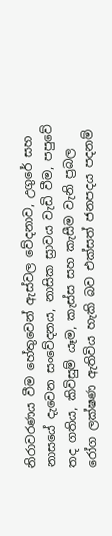නිරාවරණය වීම හේතුවෙන් ඇස්වල වේදනාව, උගුරේ සහ නාසයේ දැවෙන සංවේදනය, නාසික ස්‍රාවය වැඩි වීම, පපුවේ තද ගතිය, කිවිසුම් යෑම, කැස්ස සහ කැසීම වැනි ප්‍රබල රෝග ලක්ෂණ ඇතිවිය හැකි බව එක්සත් ජනපදය පදනම්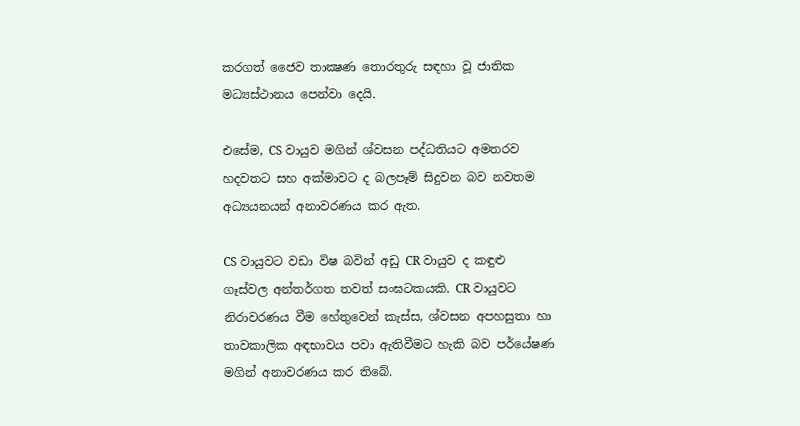කරගත් ජෛව තාක්‍ෂණ තොරතුරු සඳහා වූ ජාතික මධ්‍යස්ථානය පෙන්වා දෙයි.

එසේම, CS වායුව මගින් ශ්වසන පද්ධතියට අමතරව හදවතට සහ අක්මාවට ද බලපෑම් සිදුවන බව නවතම අධ්‍යයනයන් අනාවරණය කර ඇත.

CS වායුවට වඩා විෂ බවින් අඩු CR වායුව ද කඳුළු ගෑස්වල අන්තර්ගත තවත් සංඝටකයකි. CR වායුවට නිරාවරණය වීම හේතුවෙන් කැස්ස, ශ්වසන අපහසුතා හා තාවකාලික අඳභාවය පවා ඇතිවීමට හැකි බව පර්යේෂණ මගින් අනාවරණය කර තිබේ.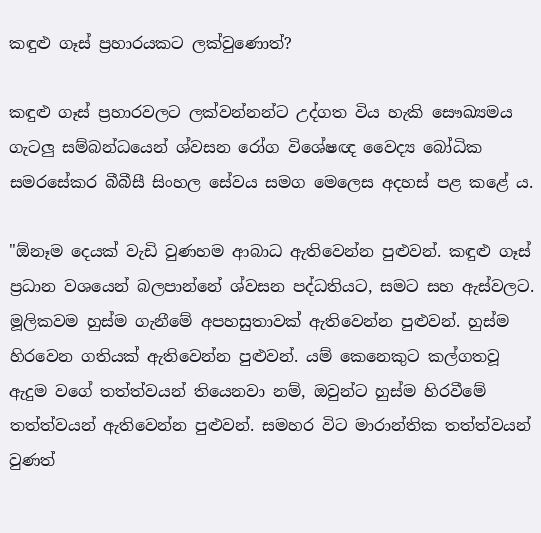කඳුළු ගෑස් ප්‍රහාරයකට ලක්වුණොත්?

කඳුළු ගෑස් ප්‍රහාරවලට ලක්වන්නන්ට උද්ගත විය හැකි සෞඛ්‍යමය ගැටලු සම්බන්ධයෙන් ශ්වසන රෝග විශේෂඥ වෛද්‍ය බෝධික සමරසේකර බීබීසී සිංහල සේවය සමග මෙලෙස අදහස් පළ කළේ ය.

"ඕනෑම දෙයක් වැඩි වුණහම ආබාධ ඇතිවෙන්න පුළුවන්. කඳුළු ගෑස් ප්‍රධාන වශයෙන් බලපාන්නේ ශ්වසන පද්ධතියට, සමට සහ ඇස්වලට. මූලිකවම හුස්ම ගැනීමේ අපහසුතාවක් ඇතිවෙන්න පුළුවන්. හුස්ම හිරවෙන ගතියක් ඇතිවෙන්න පුළුවන්. යම් කෙනෙකුට කල්ගතවූ ඇදුම වගේ තත්ත්වයන් තියෙනවා නම්, ඔවුන්ට හුස්ම හිරවීමේ තත්ත්වයන් ඇතිවෙන්න පුළුවන්. සමහර විට මාරාන්තික තත්ත්වයන් වුණත්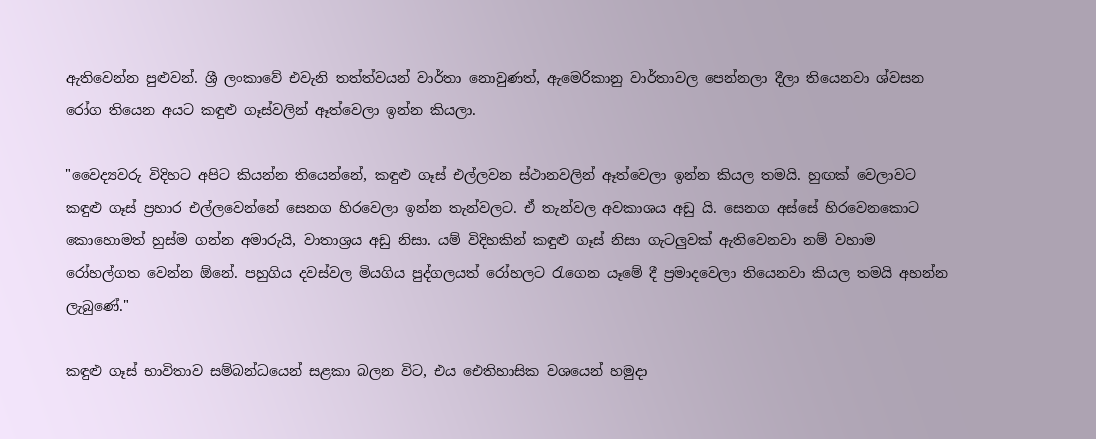ඇතිවෙන්න පුළුවන්. ශ්‍රී ලංකාවේ එවැනි තත්ත්වයන් වාර්තා නොවුණත්, ඇමෙරිකානු වාර්තාවල පෙන්නලා දීලා තියෙනවා ශ්වසන රෝග තියෙන අයට කඳුළු ගෑස්වලින් ඈත්වෙලා ඉන්න කියලා.

"වෛද්‍යවරු විදිහට අපිට කියන්න තියෙන්නේ, කඳුළු ගෑස් එල්ලවන ස්ථානවලින් ඈත්වෙලා ඉන්න කියල තමයි. හුඟක් වෙලාවට කඳුළු ගෑස් ප්‍රහාර එල්ලවෙන්නේ සෙනග හිරවෙලා ඉන්න තැන්වලට. ඒ තැන්වල අවකාශය අඩු යි. සෙනග අස්සේ හිරවෙනකොට කොහොමත් හුස්ම ගන්න අමාරුයි, වාතාශ්‍රය අඩු නිසා. යම් විදිහකින් කඳුළු ගෑස් නිසා ගැටලුවක් ඇතිවෙනවා නම් වහාම රෝහල්ගත වෙන්න ඕනේ. පහුගිය දවස්වල මියගිය පුද්ගලයත් රෝහලට රැගෙන යෑමේ දී ප්‍රමාදවෙලා තියෙනවා කියල තමයි අහන්න ලැබුණේ."

කඳුළු ගෑස් භාවිතාව සම්බන්ධයෙන් සළකා බලන විට, එය ඓතිහාසික වශයෙන් හමුදා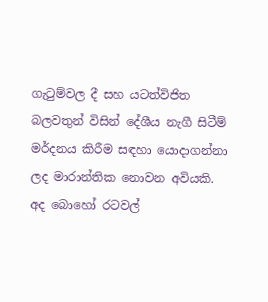ගැටුම්වල දී සහ යටත්විජිත බලවතුන් විසින් දේශීය නැගී සිටීම් මර්දනය කිරීම සඳහා යොදාගන්නා ලද මාරාන්තික නොවන අවියකි. අද බොහෝ රටවල්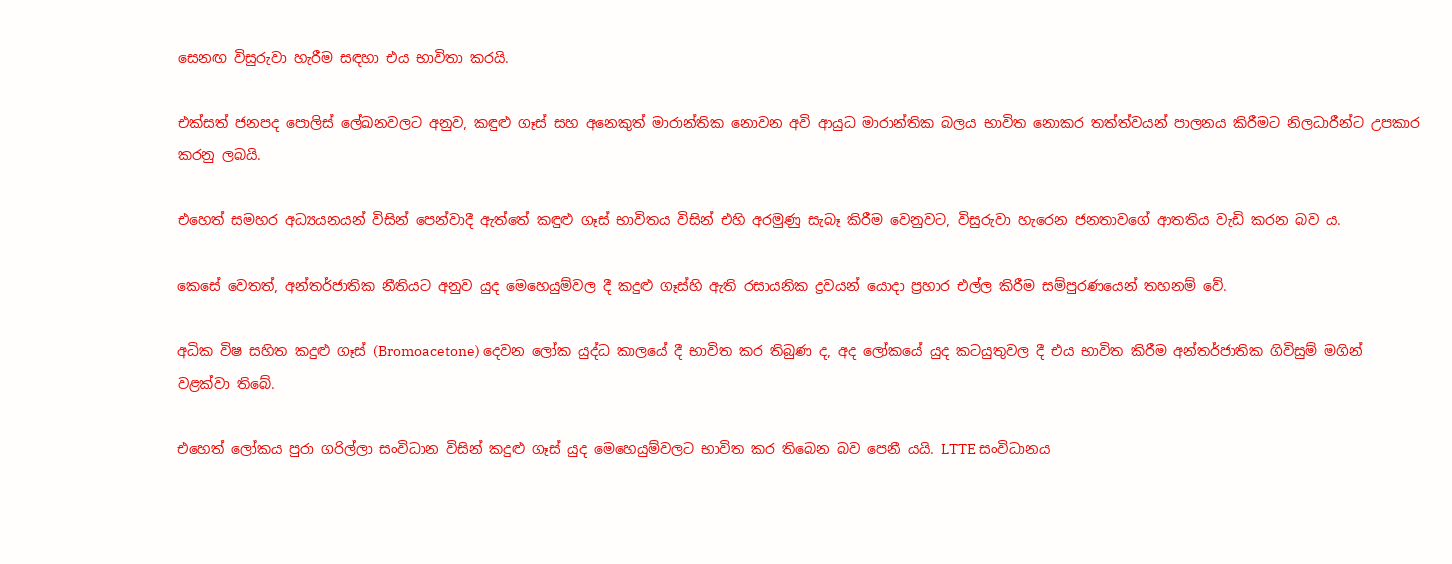සෙනඟ විසුරුවා හැරීම සඳහා එය භාවිතා කරයි.

එක්සත් ජනපද පොලිස් ලේඛනවලට අනුව, කඳුළු ගෑස් සහ අනෙකුත් මාරාන්තික නොවන අවි ආයුධ මාරාන්තික බලය භාවිත නොකර තත්ත්වයන් පාලනය කිරීමට නිලධාරීන්ට උපකාර කරනු ලබයි.

එහෙත් සමහර අධ්‍යයනයන් විසින් පෙන්වාදී ඇත්තේ කඳුළු ගෑස් භාවිතය විසින් එහි අරමුණු සැබෑ කිරීම වෙනුවට, විසුරුවා හැරෙන ජනතාවගේ ආතතිය වැඩි කරන බව ය.

කෙසේ වෙතත්, අන්තර්ජාතික නීතියට අනුව යුද මෙහෙයුම්වල දී කදුළු ගෑස්හි ඇති රසායනික ද්‍රවයන් යොදා ප්‍රහාර එල්ල කිරීම සම්පුරණයෙන් තහනම් වේ.

අධික විෂ සහිත කදුළු ගෑස් (Bromoacetone) දෙවන ලෝක යුද්ධ කාලයේ දී භාවිත කර තිබුණ ද, අද ලෝකයේ යුද කටයුතුවල දී එය භාවිත කිරීම අන්තර්ජාතික ගිවිසුම් මගින් වළක්වා තිබේ.

එහෙත් ලෝකය පුරා ගරිල්ලා සංවිධාන විසින් කදුළු ගෑස් යුද මෙහෙයුම්වලට භාවිත කර තිබෙන බව පෙනී යයි. LTTE සංවිධානය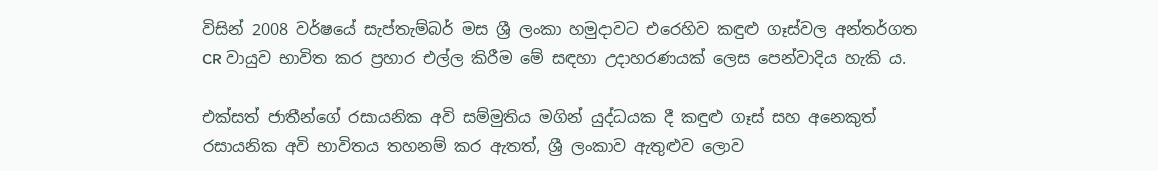විසින් 2008 වර්ෂයේ සැප්තැම්බර් මස ශ්‍රී ලංකා හමුදාවට එරෙහිව කඳුළු ගෑස්වල අන්තර්ගත CR වායුව භාවිත කර ප්‍රහාර එල්ල කිරීම මේ සඳහා උදාහරණයක් ලෙස පෙන්වාදිය හැකි ය.

එක්සත් ජාතීන්ගේ රසායනික අවි සම්මුතිය මගින් යුද්ධයක දී කඳුළු ගෑස් සහ අනෙකුත් රසායනික අවි භාවිතය තහනම් කර ඇතත්, ශ්‍රී ලංකාව ඇතුළුව ලොව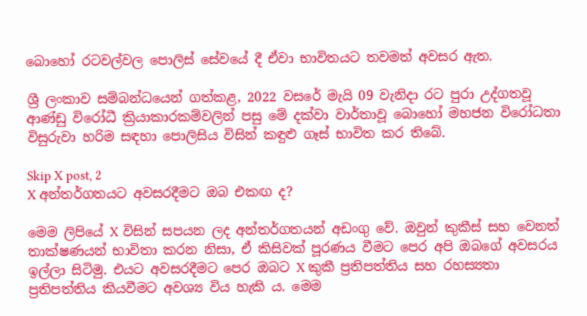බොහෝ රටවල්වල පොලිස් සේවයේ දී ඒවා භාවිතයට තවමත් අවසර ඇත.

ශ්‍රී ලංකාව සම්බන්ධයෙන් ගත්කළ, 2022 වසරේ මැයි 09 වැනිදා රට පුරා උද්ගතවූ ආණ්ඩු විරෝධී ක්‍රියාකාරකම්වලින් පසු මේ දක්වා වාර්තාවූ බොහෝ මහජන විරෝධතා විසුරුවා හරිම සඳහා පොලිසිය විසින් කඳුළු ගෑස් භාවිත කර තිබේ.

Skip X post, 2
X අන්තර්ගතයට අවසරදීමට ඔබ එකඟ ද?

මෙම ලිපියේ X විසින් සපයන ලද අන්තර්ගතයන් අඩංගු වේ. ඔවුන් කුකීස් සහ වෙනත් තාක්ෂණයන් භාවිතා කරන නිසා, ඒ කිසිවක් පූරණය වීමට පෙර අපි ඔබගේ අවසරය ඉල්ලා සිටිමු. එයට අවසරදීමට පෙර ඔබට X කුකී ප්‍රතිපත්තිය සහ රහස්‍යතා ප්‍රතිපත්තිය කියවීමට අවශ්‍ය විය හැකි ය. මෙම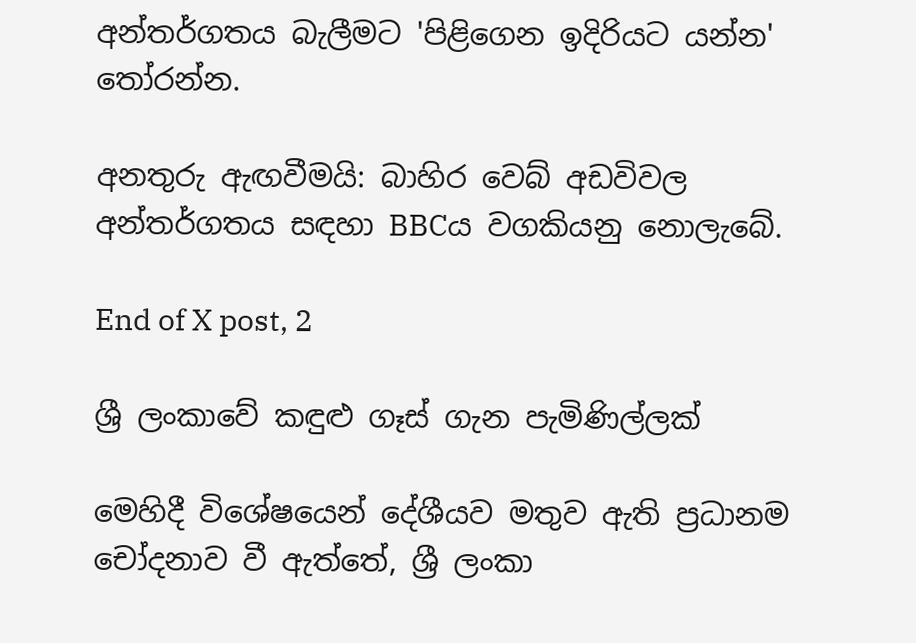අන්තර්ගතය බැලීමට 'පිළිගෙන ඉදිරියට යන්න' තෝරන්න.

අනතුරු ඇඟවීමයි: බාහිර වෙබ් අඩවිවල අන්තර්ගතය සඳහා BBCය වගකියනු නොලැබේ.

End of X post, 2

ශ්‍රී ලංකාවේ කඳුළු ගෑස් ගැන පැමිණිල්ලක්

මෙහිදී විශේෂයෙන් දේශීයව මතුව ඇති ප්‍රධානම චෝදනාව වී ඇත්තේ, ශ්‍රී ලංකා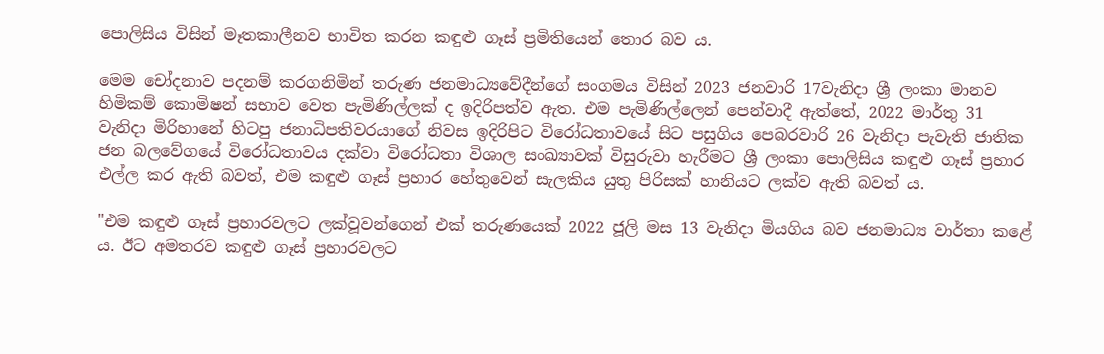පොලිසිය විසින් මෑතකාලීනව භාවිත කරන කඳුළු ගෑස් ප්‍රමිතියෙන් තොර බව ය.

මෙම චෝදනාව පදනම් කරගනිමින් තරුණ ජනමාධ්‍යවේදීන්ගේ සංගමය විසින් 2023 ජනවාරි 17වැනිදා ශ්‍රී ලංකා මානව හිමිකම් කොමිෂන් සභාව වෙත පැමිණිල්ලක් ද ඉදිරිපත්ව ඇත. එම පැමිණිල්ලෙන් පෙන්වාදී ඇත්තේ, 2022 මාර්තු 31 වැනිදා මිරිහානේ හිටපු ජනාධිපතිවරයාගේ නිවස ඉදිරිපිට විරෝධතාවයේ සිට පසුගිය පෙබරවාරි 26 වැනිදා පැවැති ජාතික ජන බලවේගයේ විරෝධතාවය දක්වා විරෝධතා විශාල සංඛ්‍යාවක් විසුරුවා හැරීමට ශ්‍රී ලංකා පොලිසිය කඳුළු ගෑස් ප්‍රහාර එල්ල කර ඇති බවත්, එම කඳුළු ගෑස් ප්‍රහාර හේතුවෙන් සැලකිය යුතු පිරිසක් හානියට ලක්ව ඇති බවත් ය.

"එම කඳුළු ගෑස් ප්‍රහාරවලට ලක්වූවන්ගෙන් එක් තරුණයෙක් 2022 ජූලි මස 13 වැනිදා මියගිය බව ජනමාධ්‍ය වාර්තා කළේ ය. ඊට අමතරව කඳුළු ගෑස් ප්‍රහාරවලට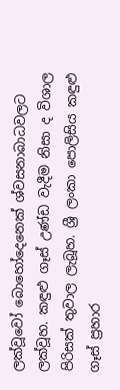ලක්වූවෝ බොහෝදෙනෙක් ශ්වසනාබාධවලට ලක්වූහ. කඳුළු ගෑස් උණ්ඩ වැදීම නිසා ද විශාල පිරිසක් තුවාල ලැබූහ. ශ්‍රී ලංකා පොලිසිය කඳුළු ගෑස් ප්‍රහාර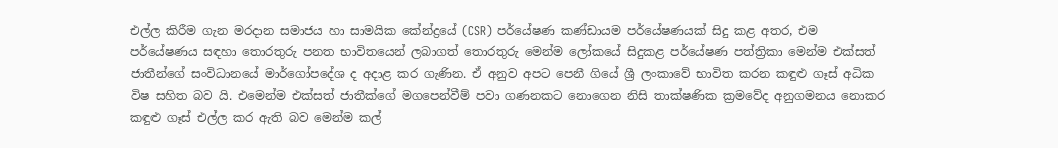එල්ල කිරීම ගැන මරදාන සමාජය හා සාමයික කේන්ද්‍රයේ (CSR) පර්යේෂණ කණ්ඩායම පර්යේෂණයක් සිදු කළ අතර, එම පර්යේෂණය සඳහා තොරතුරු පනත භාවිතයෙන් ලබාගත් තොරතුරු මෙන්ම ලෝකයේ සිදුකළ පර්යේෂණ පත්ත්‍රිකා මෙන්ම එක්සත් ජාතීන්ගේ සංවිධානයේ මාර්ගෝපදේශ ද අදාළ කර ගැණින. ඒ අනුව අපට පෙනී ගියේ ශ්‍රී ලංකාවේ භාවිත කරන කඳුළු ගෑස් අධික විෂ සහිත බව යි. එමෙන්ම එක්සත් ජාතීක්ගේ මගපෙන්වීම් පවා ගණනකට නොගෙන නිසි තාක්ෂණික ක්‍රමවේද අනුගමනය නොකර කඳුළු ගෑස් එල්ල කර ඇති බව මෙන්ම කල්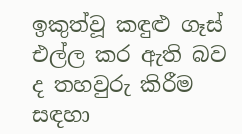ඉකුත්වූ කඳුළු ගෑස් එල්ල කර ඇති බව ද තහවුරු කිරීම සඳහා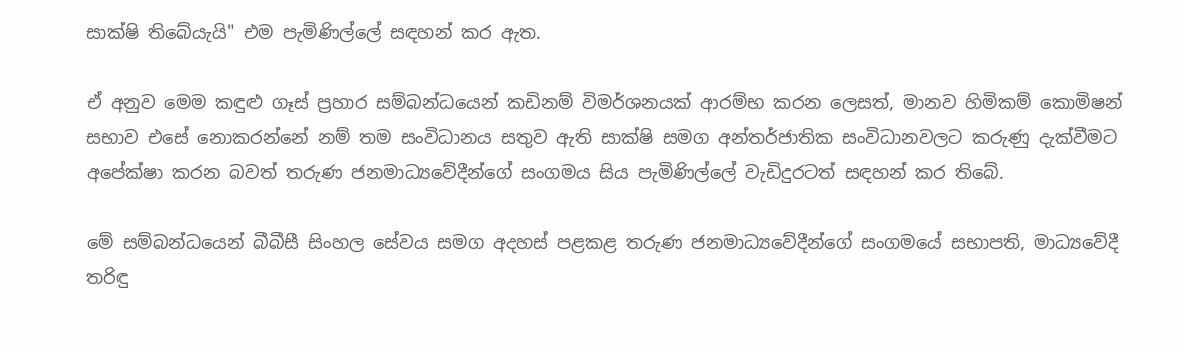සාක්ෂි තිබේයැයි" එම පැමිණිල්ලේ සඳහන් කර ඇත.

ඒ අනුව මෙම කඳුළු ගෑස් ප්‍රහාර සම්බන්ධයෙන් කඩිනම් විමර්ශනයක් ආරම්භ කරන ලෙසත්, මානව හිමිකම් කොමිෂන් සභාව එසේ නොකරන්නේ නම් තම සංවිධානය සතුව ඇති සාක්ෂි සමග අන්තර්ජාතික සංවිධානවලට කරුණු දැක්වීමට අපේක්ෂා කරන බවත් තරුණ ජනමාධ්‍යවේදීන්ගේ සංගමය සිය පැමිණිල්ලේ වැඩිදුරටත් සඳහන් කර තිබේ.

මේ සම්බන්ධයෙන් බීබීසී සිංහල සේවය සමග අදහස් පළකළ තරුණ ජනමාධ්‍යවේදීන්ගේ සංගමයේ සභාපති, මාධ්‍යවේදී තරිඳු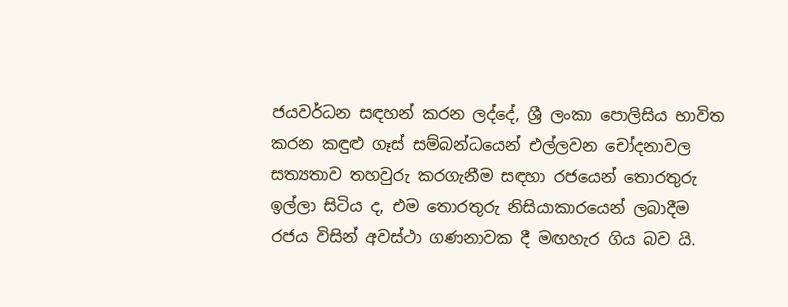ජයවර්ධන සඳහන් කරන ලද්දේ, ශ්‍රී ලංකා පොලිසිය භාවිත කරන කඳුළු ගෑස් සම්බන්ධයෙන් එල්ලවන චෝදනාවල සත්‍යතාව තහවුරු කරගැනීම සඳහා රජයෙන් තොරතුරු ඉල්ලා සිටිය ද, එම තොරතුරු නිසියාකාරයෙන් ලබාදීම රජය විසින් අවස්ථා ගණනාවක දී මඟහැර ගිය බව යි.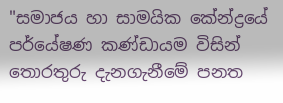"සමාජය හා සාමයික කේන්ද්‍රයේ පර්යේෂණ කණ්ඩායම විසින් තොරතුරු දැනගැනීමේ පනත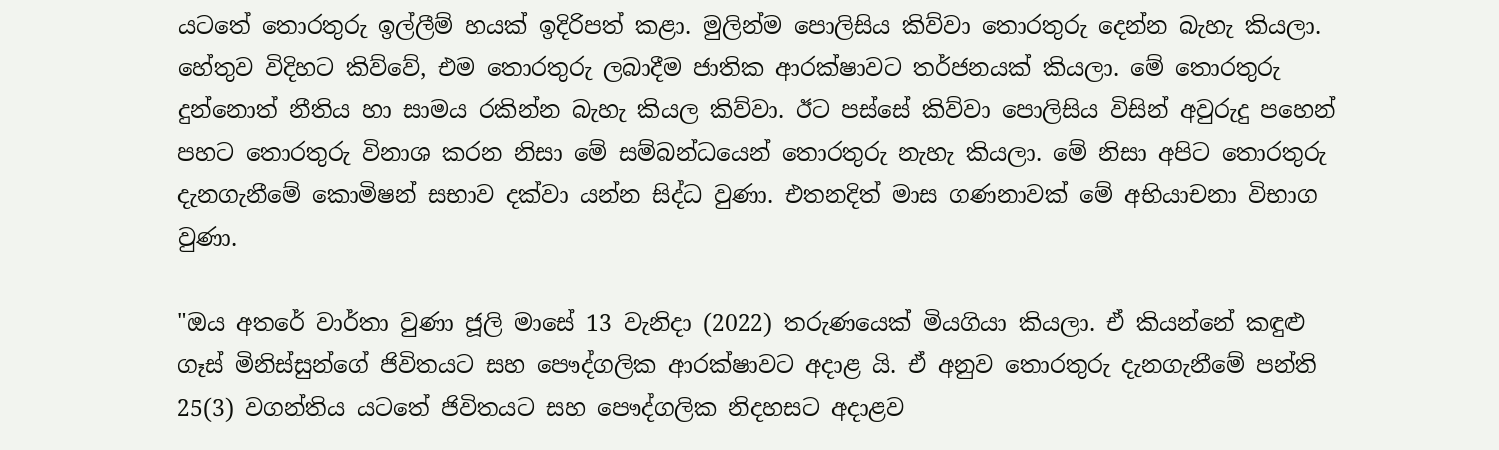යටතේ තොරතුරු ඉල්ලීම් හයක් ඉදිරිපත් කළා. මුලින්ම පොලිසිය කිව්වා තොරතුරු දෙන්න බැහැ කියලා. හේතුව විදිහට කිව්වේ, එම තොරතුරු ලබාදීම ජාතික ආරක්ෂාවට තර්ජනයක් කියලා. මේ තොරතුරු දුන්නොත් නීතිය හා සාමය රකින්න බැහැ කියල කිව්වා. ඊට පස්සේ කිව්වා පොලිසිය විසින් අවුරුදු පහෙන් පහට තොරතුරු විනාශ කරන නිසා මේ සම්බන්ධයෙන් තොරතුරු නැහැ කියලා. මේ නිසා අපිට තොරතුරු දැනගැනීමේ කොමිෂන් සභාව දක්වා යන්න සිද්ධ වුණා. එතනදිත් මාස ගණනාවක් මේ අභියාචනා විභාග වුණා.

"ඔය අතරේ වාර්තා වුණා ජූලි මාසේ 13 වැනිදා (2022) තරුණයෙක් මියගියා කියලා. ඒ කියන්නේ කඳුළු ගෑස් මිනිස්සුන්ගේ ජිවිතයට සහ පෞද්ගලික ආරක්ෂාවට අදාළ යි. ඒ අනුව තොරතුරු දැනගැනීමේ පන්ති 25(3) වගන්තිය යටතේ ජිවිතයට සහ පෞද්ගලික නිදහසට අදාළව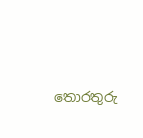තොරතුරු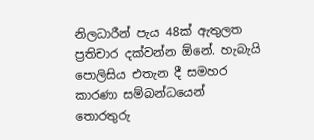නිලධාරීන් පැය 48ක් ඇතුලත ප්‍රතිචාර දක්වන්න ඕනේ. හැබැයි පොලිසිය එතැන දී සමහර කාරණා සම්බන්ධයෙන් තොරතුරු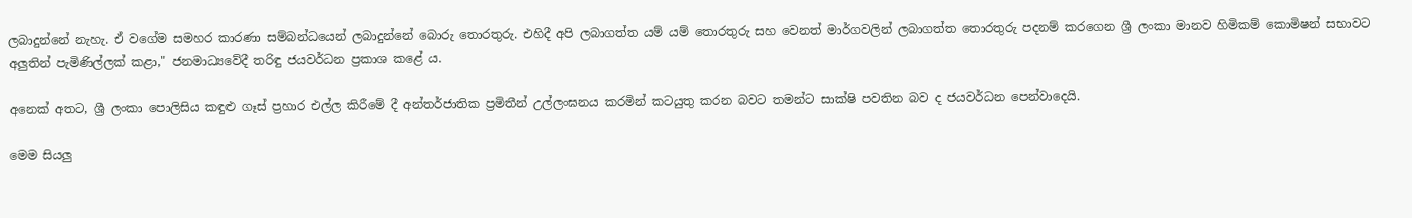ලබාදුන්නේ නැහැ. ඒ වගේම සමහර කාරණා සම්බන්ධයෙන් ලබාදුන්නේ බොරු තොරතුරු. එහිදී අපි ලබාගත්ත යම් යම් තොරතුරු සහ වෙනත් මාර්ගවලින් ලබාගත්ත තොරතුරු පදනම් කරගෙන ශ්‍රී ලංකා මානව හිමිකම් කොමිෂන් සභාවට අලුතින් පැමිණිල්ලක් කළා," ජනමාධ්‍යවේදී තරිඳු ජයවර්ධන ප්‍රකාශ කළේ ය.

අනෙක් අතට, ශ්‍රී ලංකා පොලිසිය කඳුළු ගෑස් ප්‍රහාර එල්ල කිරීමේ දී අන්තර්ජාතික ප්‍රමිතීන් උල්ලංඝනය කරමින් කටයුතු කරන බවට තමන්ට සාක්ෂි පවතින බව ද ජයවර්ධන පෙන්වාදෙයි.

මෙම සියලු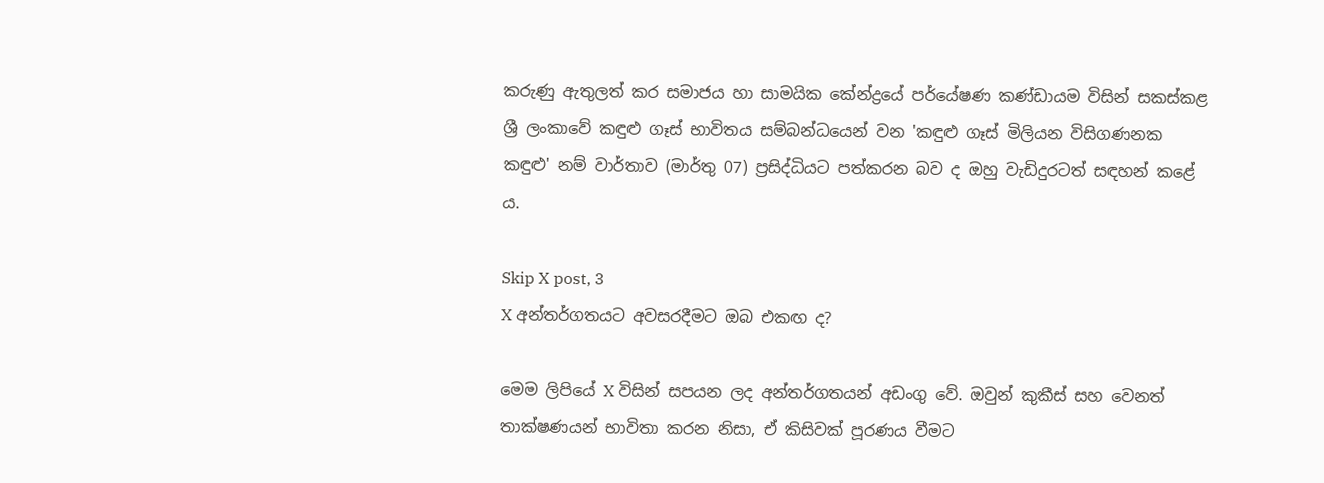කරුණු ඇතුලත් කර සමාජය හා සාමයික කේන්ද්‍රයේ පර්යේෂණ කණ්ඩායම විසින් සකස්කළ ශ්‍රී ලංකාවේ කඳුළු ගෑස් භාවිතය සම්බන්ධයෙන් වන 'කඳුළු ගෑස් මිලියන විසිගණනක කඳුළු' නම් වාර්තාව (මාර්තු 07) ප්‍රසිද්ධියට පත්කරන බව ද ඔහු වැඩිදුරටත් සඳහන් කළේ ය.

Skip X post, 3
X අන්තර්ගතයට අවසරදීමට ඔබ එකඟ ද?

මෙම ලිපියේ X විසින් සපයන ලද අන්තර්ගතයන් අඩංගු වේ. ඔවුන් කුකීස් සහ වෙනත් තාක්ෂණයන් භාවිතා කරන නිසා, ඒ කිසිවක් පූරණය වීමට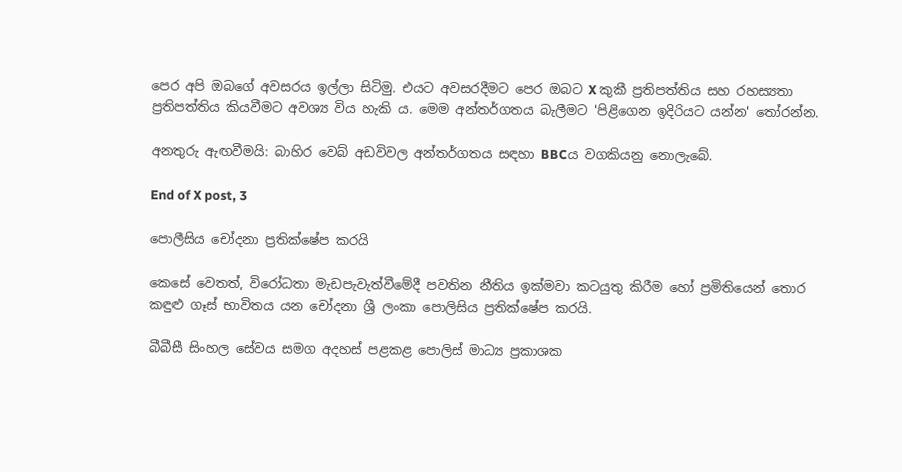පෙර අපි ඔබගේ අවසරය ඉල්ලා සිටිමු. එයට අවසරදීමට පෙර ඔබට X කුකී ප්‍රතිපත්තිය සහ රහස්‍යතා ප්‍රතිපත්තිය කියවීමට අවශ්‍ය විය හැකි ය. මෙම අන්තර්ගතය බැලීමට 'පිළිගෙන ඉදිරියට යන්න' තෝරන්න.

අනතුරු ඇඟවීමයි: බාහිර වෙබ් අඩවිවල අන්තර්ගතය සඳහා BBCය වගකියනු නොලැබේ.

End of X post, 3

පොලීසිය චෝදනා ප්‍රතික්ෂේප කරයි

කෙසේ වෙතත්, විරෝධතා මැඩපැවැත්වීමේදී පවතින නීතිය ඉක්මවා කටයුතු කිරීම හෝ ප්‍රමිතියෙන් තොර කඳුළු ගෑස් භාවිතය යන චෝදනා ශ්‍රී ලංකා පොලිසිය ප්‍රතික්ෂේප කරයි.

බීබීසී සිංහල සේවය සමග අදහස් පළකළ පොලිස් මාධ්‍ය ප්‍රකාශක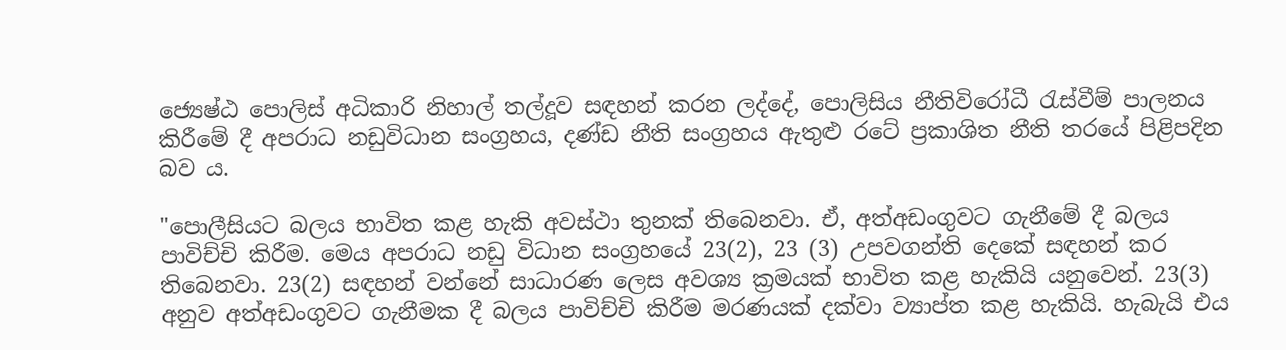ජ්‍යෙෂ්ඨ පොලිස් අධිකාරි නිහාල් තල්දූව සඳහන් කරන ලද්දේ, පොලිසිය නීතිවිරෝධී රැස්වීම් පාලනය කිරීමේ දී අපරාධ නඩුවිධාන සංග්‍රහය, දණ්ඩ නීති සංග්‍රහය ඇතුළු රටේ ප්‍රකාශිත නීති තරයේ පිළිපදින බව ය.

"පොලීසියට බලය භාවිත කළ හැකි අවස්ථා තුනක් තිබෙනවා. ඒ, අත්අඩංගුවට ගැනීමේ දී බලය පාවිච්චි කිරීම. මෙය අපරාධ නඩු විධාන සංග්‍රහයේ 23(2), 23 (3) උපවගන්ති දෙකේ සඳහන් කර තිබෙනවා. 23(2) සඳහන් වන්නේ සාධාරණ ලෙස අවශ්‍ය ක්‍රමයක් භාවිත කළ හැකියි යනුවෙන්. 23(3) අනුව අත්අඩංගුවට ගැනීමක දී බලය පාවිච්චි කිරීම මරණයක් දක්වා ව්‍යාප්ත කළ හැකියි. හැබැයි එය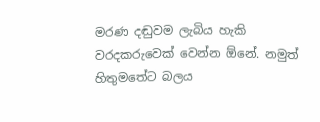මරණ දඬුවම ලැබිය හැකි වරදකරුවෙක් වෙන්න ඕනේ. නමුත් හිතුමතේට බලය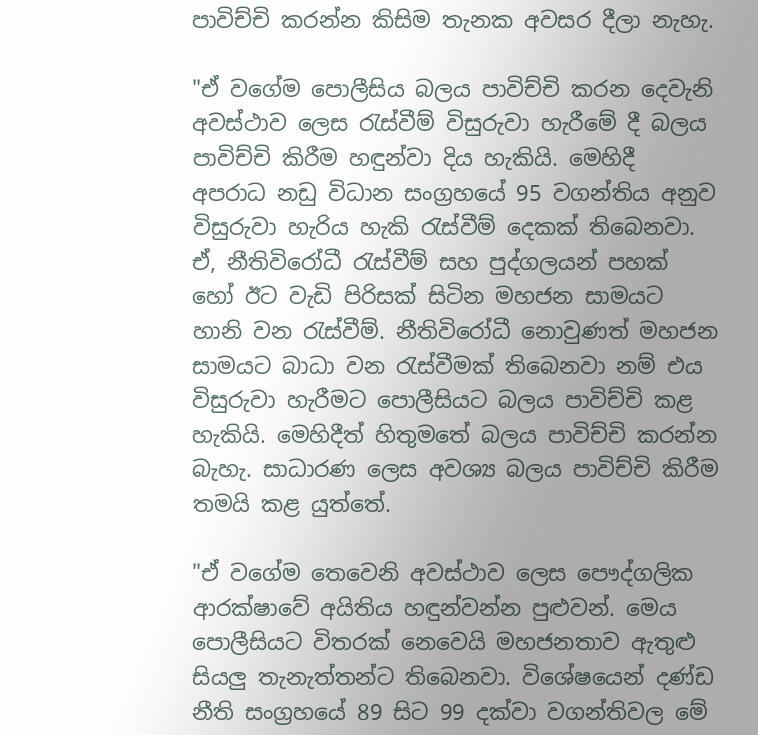පාවිච්චි කරන්න කිසිම තැනක අවසර දීලා නැහැ.

"ඒ වගේම පොලීසිය බලය පාවිච්චි කරන දෙවැනි අවස්ථාව ලෙස රැස්වීම් විසුරුවා හැරීමේ දී බලය පාවිච්චි කිරීම හඳුන්වා දිය හැකියි. මෙහිදී අපරාධ නඩු විධාන සංග්‍රහයේ 95 වගන්තිය අනුව විසුරුවා හැරිය හැකි රැස්වීම් දෙකක් තිබෙනවා. ඒ, නීතිවිරෝධී රැස්වීම් සහ පුද්ගලයන් පහක් හෝ ඊට වැඩි පිරිසක් සිටින මහජන සාමයට හානි වන රැස්වීම්. නීතිවිරෝධී නොවුණත් මහජන සාමයට බාධා වන රැස්වීමක් තිබෙනවා නම් එය විසුරුවා හැරීමට පොලීසියට බලය පාවිච්චි කළ හැකියි. මෙහිදීත් හිතුමතේ බලය පාවිච්චි කරන්න බැහැ. සාධාරණ ලෙස අවශ්‍ය බලය පාවිච්චි කිරීම තමයි කළ යුත්තේ.

"ඒ වගේම තෙවෙනි අවස්ථාව ලෙස පෞද්ගලික ආරක්ෂාවේ අයිතිය හඳුන්වන්න පුළුවන්. මෙය පොලීසියට විතරක් නෙවෙයි මහජනතාව ඇතුළු සියලු තැනැත්තන්ට තිබෙනවා. විශේෂයෙන් දණ්ඩ නීති සංග්‍රහයේ 89 සිට 99 දක්වා වගන්තිවල මේ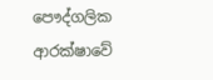පෞද්ගලික ආරක්ෂාවේ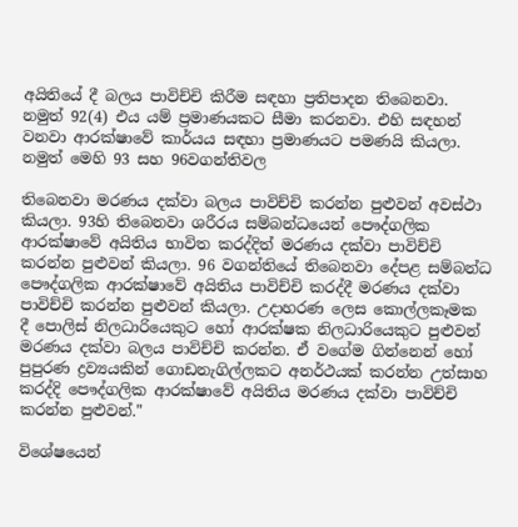අයිතියේ දී බලය පාවිච්චි කිරීම සඳහා ප්‍රතිපාදන තිබෙනවා. නමුත් 92(4) එය යම් ප්‍රමාණයකට සීමා කරනවා. එහි සඳහන් වනවා ආරක්ෂාවේ කාර්යය සඳහා ප්‍රමාණයට පමණයි කියලා. නමුත් මෙහි 93 සහ 96වගන්තිවල

තිබෙනවා මරණය දක්වා බලය පාවිච්චි කරන්න පුළුවන් අවස්ථා කියලා. 93හි තිබෙනවා ශරීරය සම්බන්ධයෙන් පෞද්ගලික ආරක්ෂාවේ අයිතිය භාවිත කරද්දිත් මරණය දක්වා පාවිච්චි කරන්න පුළුවන් කියලා. 96 වගන්තියේ තිබෙනවා දේපළ සම්බන්ධ පෞද්ගලික ආරක්ෂාවේ අයිතිය පාවිච්චි කරද්දී මරණය දක්වා පාවිච්චි කරන්න පුළුවන් කියලා. උදාහරණ ලෙස කොල්ලකෑමක දී පොලිස් නිලධාරියෙකුට හෝ ආරක්ෂක නිලධාරියෙකුට පුළුවන් මරණය දක්වා බලය පාවිච්චි කරන්න. ඒ වගේම ගින්නෙන් හෝ පුපුරණ ද්‍රව්‍යයකින් ගොඩනැගිල්ලකට අනර්ථයක් කරන්න උත්සාහ කරද්දි පෞද්ගලික ආරක්ෂාවේ අයිතිය මරණය දක්වා පාවිච්චි කරන්න පුළුවන්."

විශේෂයෙන්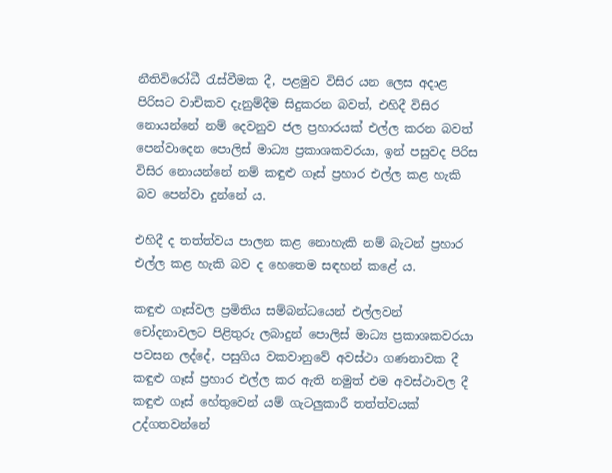නීතිවිරෝධී රැස්වීමක දී, පළමුව විසිර යන ලෙස අදාළ පිරිසට වාචිකව දැනුම්දීම සිදුකරන බවත්, එහිදී විසිර නොයන්නේ නම් දෙවනුව ජල ප්‍රහාරයක් එල්ල කරන බවත් පෙන්වාදෙන පොලිස් මාධ්‍ය ප්‍රකාශකවරයා, ඉන් පසුවද පිරිස විසිර නොයන්නේ නම් කඳුළු ගෑස් ප්‍රහාර එල්ල කළ හැකි බව පෙන්වා දුන්නේ ය.

එහිදී ද තත්ත්වය පාලන කළ නොහැකි නම් බැටන් ප්‍රහාර එල්ල කළ හැකි බව ද හෙතෙම සඳහන් කළේ ය.

කඳුළු ගෑස්වල ප්‍රමිතිය සම්බන්ධයෙන් එල්ලවන් චෝදනාවලට පිළිතුරු ලබාදුන් පොලිස් මාධ්‍ය ප්‍රකාශකවරයා පවසන ලද්දේ, පසුගිය වකවානුවේ අවස්ථා ගණනාවක දී කඳුළු ගෑස් ප්‍රහාර එල්ල කර ඇති නමුත් එම අවස්ථාවල දී කඳුළු ගෑස් හේතුවෙන් යම් ගැටලුකාරී තත්ත්වයක් උද්ගතවන්නේ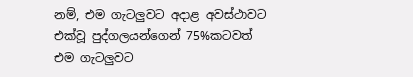නම්, එම ගැටලුවට අදාළ අවස්ථාවට එක්වූ පුද්ගලයන්ගෙන් 75%කටවත් එම ගැටලුවට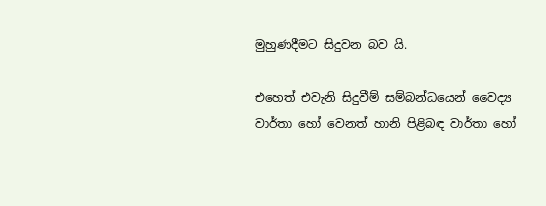මුහුණදීමට සිදුවන බව යි.

එහෙත් එවැනි සිදුවීම් සම්බන්ධයෙන් වෛද්‍ය වාර්තා හෝ වෙනත් හානි පිළිබඳ වාර්තා හෝ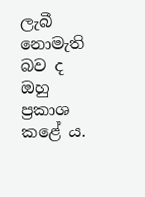ලැබී නොමැති බව ද ඔහු ප්‍රකාශ කළේ ය.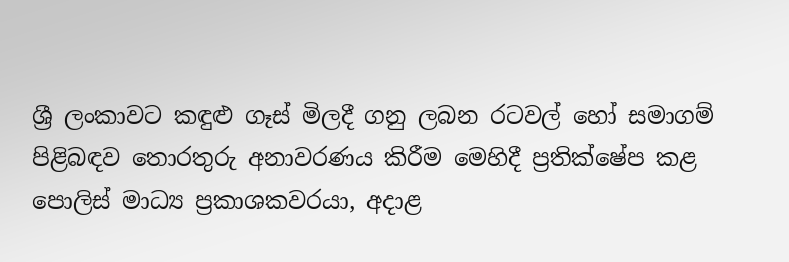ශ්‍රී ලංකාවට කඳුළු ගෑස් මිලදී ගනු ලබන රටවල් හෝ සමාගම් පිළිබඳව තොරතුරු අනාවරණය කිරීම මෙහිදී ප්‍රතික්ෂේප කළ පොලිස් මාධ්‍ය ප්‍රකාශකවරයා, අදාළ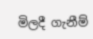මිලදී ගැනීම්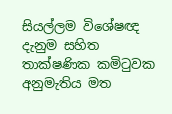සියල්ලම විශේෂඥ දැනුම සහිත තාක්ෂණික කමිටුවක අනුමැතිය මත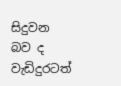සිදුවන බව ද වැඩිදුරටත්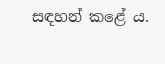සඳහන් කළේ ය.